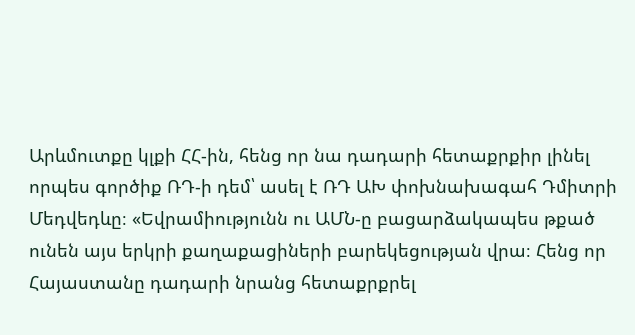Արևմուտքը կլքի ՀՀ-ին, հենց որ նա դադարի հետաքրքիր լինել որպես գործիք ՌԴ-ի դեմ՝ ասել է ՌԴ ԱԽ փոխնախագահ Դմիտրի Մեդվեդևը։ «Եվրամիությունն ու ԱՄՆ-ը բացարձակապես թքած ունեն այս երկրի քաղաքացիների բարեկեցության վրա։ Հենց որ Հայաստանը դադարի նրանց հետաքրքրել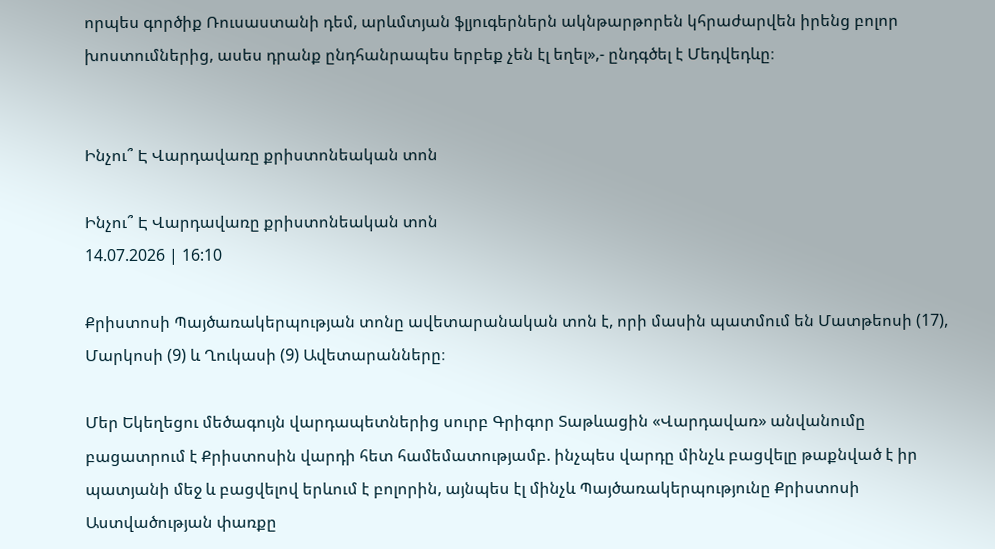որպես գործիք Ռուսաստանի դեմ, արևմտյան ֆլյուգերներն ակնթարթորեն կհրաժարվեն իրենց բոլոր խոստումներից, ասես դրանք ընդհանրապես երբեք չեն էլ եղել»,- ընդգծել է Մեդվեդևը։


Ինչու՞ Է Վարդավառը քրիստոնեական տոն

Ինչու՞ Է Վարդավառը քրիստոնեական տոն
14.07.2026 | 16:10

Քրիստոսի Պայծառակերպության տոնը ավետարանական տոն է, որի մասին պատմում են Մատթեոսի (17), Մարկոսի (9) և Ղուկասի (9) Ավետարանները։

Մեր Եկեղեցու մեծագույն վարդապետներից սուրբ Գրիգոր Տաթևացին «Վարդավառ» անվանումը բացատրում է Քրիստոսին վարդի հետ համեմատությամբ. ինչպես վարդը մինչև բացվելը թաքնված է իր պատյանի մեջ և բացվելով երևում է բոլորին, այնպես էլ մինչև Պայծառակերպությունը Քրիստոսի Աստվածության փառքը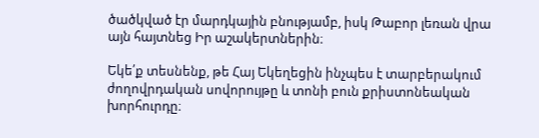ծածկված էր մարդկային բնությամբ, իսկ Թաբոր լեռան վրա այն հայտնեց Իր աշակերտներին։

Եկե՛ք տեսնենք, թե Հայ Եկեղեցին ինչպես է տարբերակում ժողովրդական սովորույթը և տոնի բուն քրիստոնեական խորհուրդը։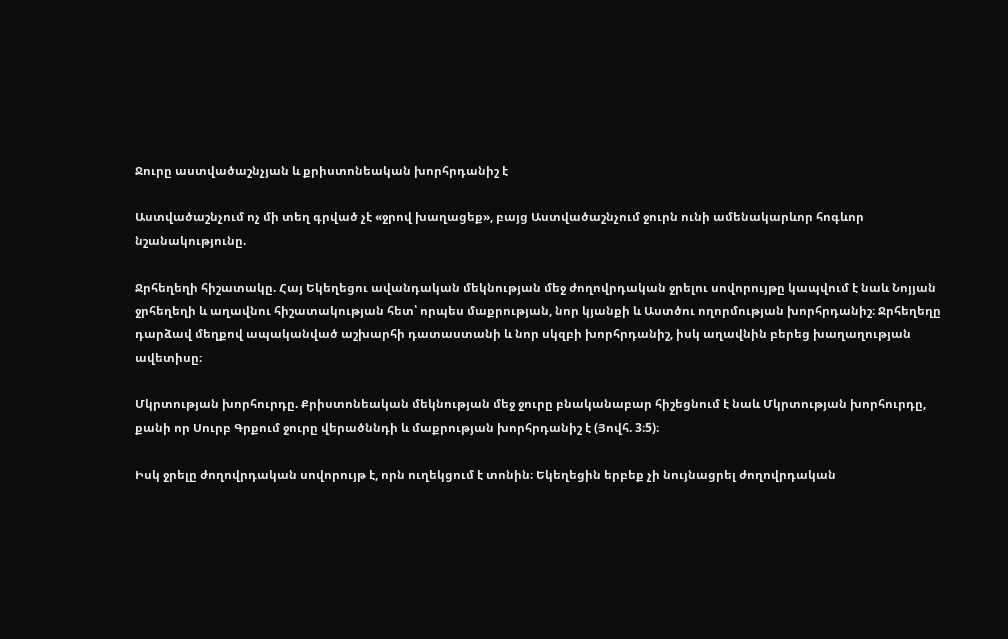Ջուրը աստվածաշնչյան և քրիստոնեական խորհրդանիշ է

Աստվածաշնչում ոչ մի տեղ գրված չէ «ջրով խաղացեք», բայց Աստվածաշնչում ջուրն ունի ամենակարևոր հոգևոր նշանակությունը.

Ջրհեղեղի հիշատակը. Հայ Եկեղեցու ավանդական մեկնության մեջ ժողովրդական ջրելու սովորույթը կապվում է նաև Նոյյան ջրհեղեղի և աղավնու հիշատակության հետ՝ որպես մաքրության, նոր կյանքի և Աստծու ողորմության խորհրդանիշ։ Ջրհեղեղը դարձավ մեղքով ապականված աշխարհի դատաստանի և նոր սկզբի խորհրդանիշ, իսկ աղավնին բերեց խաղաղության ավետիսը։

Մկրտության խորհուրդը. Քրիստոնեական մեկնության մեջ ջուրը բնականաբար հիշեցնում է նաև Մկրտության խորհուրդը, քանի որ Սուրբ Գրքում ջուրը վերածննդի և մաքրության խորհրդանիշ է (Յովհ. 3։5)։

Իսկ ջրելը ժողովրդական սովորույթ է, որն ուղեկցում է տոնին։ Եկեղեցին երբեք չի նույնացրել ժողովրդական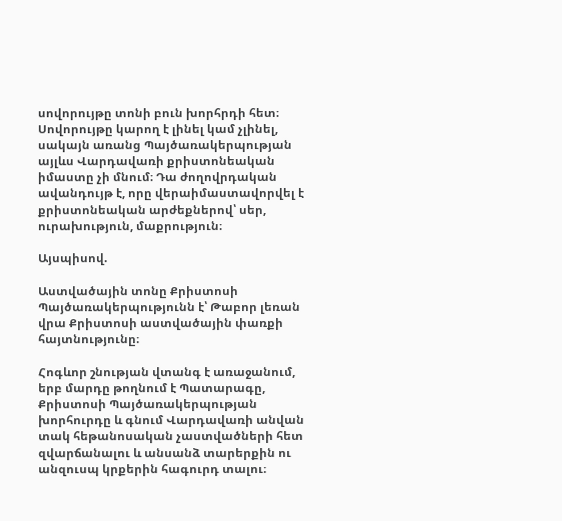սովորույթը տոնի բուն խորհրդի հետ։ Սովորույթը կարող է լինել կամ չլինել, սակայն առանց Պայծառակերպության այլևս Վարդավառի քրիստոնեական իմաստը չի մնում։ Դա ժողովրդական ավանդույթ է, որը վերաիմաստավորվել է քրիստոնեական արժեքներով՝ սեր, ուրախություն, մաքրություն։

Այսպիսով.

Աստվածային տոնը Քրիստոսի Պայծառակերպությունն է՝ Թաբոր լեռան վրա Քրիստոսի աստվածային փառքի հայտնությունը։

Հոգևոր շնության վտանգ է առաջանում, երբ մարդը թողնում է Պատարագը, Քրիստոսի Պայծառակերպության խորհուրդը և գնում Վարդավառի անվան տակ հեթանոսական չաստվածների հետ զվարճանալու և անսանձ տարերքին ու անզուսպ կրքերին հագուրդ տալու։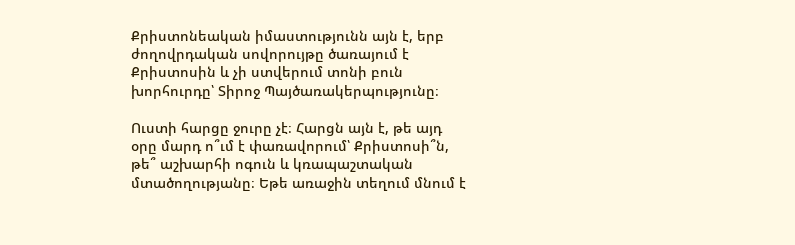Քրիստոնեական իմաստությունն այն է, երբ ժողովրդական սովորույթը ծառայում է Քրիստոսին և չի ստվերում տոնի բուն խորհուրդը՝ Տիրոջ Պայծառակերպությունը։

Ուստի հարցը ջուրը չէ։ Հարցն այն է, թե այդ օրը մարդ ո՞ւմ է փառավորում՝ Քրիստոսի՞ն, թե՞ աշխարհի ոգուն և կռապաշտական մտածողությանը։ Եթե առաջին տեղում մնում է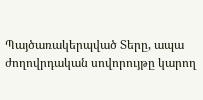Պայծառակերպված Տերը, ապա ժողովրդական սովորույթը կարող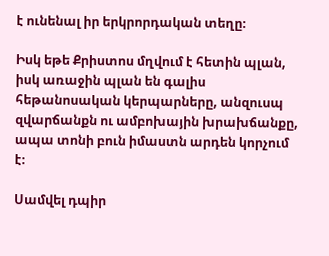է ունենալ իր երկրորդական տեղը։

Իսկ եթե Քրիստոս մղվում է հետին պլան, իսկ առաջին պլան են գալիս հեթանոսական կերպարները, անզուսպ զվարճանքն ու ամբոխային խրախճանքը, ապա տոնի բուն իմաստն արդեն կորչում է։

Սամվել դպիր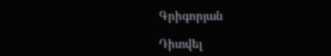Գրիգորյան

Դիտվել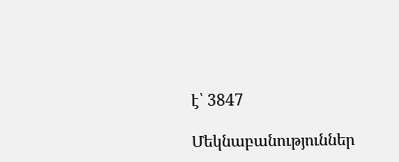է՝ 3847

Մեկնաբանություններ